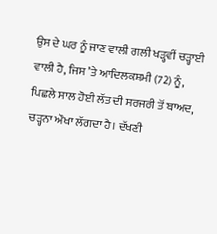ਉਸ ਦੇ ਘਰ ਨੂੰ ਜਾਣ ਵਾਲੀ ਗਲੀ ਖੜ੍ਹਵੀਂ ਚੜ੍ਹਾਈ ਵਾਲੀ ਹੈ, ਜਿਸ ’ਤੇ ਆਦਿਲਕਸ਼ਮੀ (72) ਨੂੰ, ਪਿਛਲੇ ਸਾਲ ਹੋਈ ਲੱਤ ਦੀ ਸਰਜਰੀ ਤੋਂ ਬਾਅਦ, ਚੜ੍ਹਨਾ ਔਖਾ ਲੱਗਦਾ ਹੈ। ਦੱਖਣੀ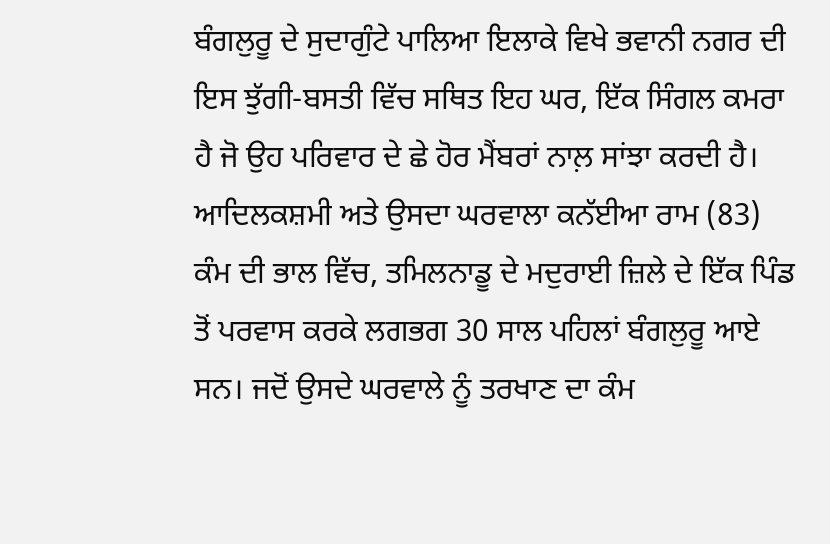ਬੰਗਲੁਰੂ ਦੇ ਸੁਦਾਗੁੰਟੇ ਪਾਲਿਆ ਇਲਾਕੇ ਵਿਖੇ ਭਵਾਨੀ ਨਗਰ ਦੀ ਇਸ ਝੁੱਗੀ-ਬਸਤੀ ਵਿੱਚ ਸਥਿਤ ਇਹ ਘਰ, ਇੱਕ ਸਿੰਗਲ ਕਮਰਾ ਹੈ ਜੋ ਉਹ ਪਰਿਵਾਰ ਦੇ ਛੇ ਹੋਰ ਮੈਂਬਰਾਂ ਨਾਲ਼ ਸਾਂਝਾ ਕਰਦੀ ਹੈ।
ਆਦਿਲਕਸ਼ਮੀ ਅਤੇ ਉਸਦਾ ਘਰਵਾਲਾ ਕਨੱਈਆ ਰਾਮ (83) ਕੰਮ ਦੀ ਭਾਲ ਵਿੱਚ, ਤਮਿਲਨਾਡੂ ਦੇ ਮਦੁਰਾਈ ਜ਼ਿਲੇ ਦੇ ਇੱਕ ਪਿੰਡ ਤੋਂ ਪਰਵਾਸ ਕਰਕੇ ਲਗਭਗ 30 ਸਾਲ ਪਹਿਲਾਂ ਬੰਗਲੁਰੂ ਆਏ ਸਨ। ਜਦੋਂ ਉਸਦੇ ਘਰਵਾਲੇ ਨੂੰ ਤਰਖਾਣ ਦਾ ਕੰਮ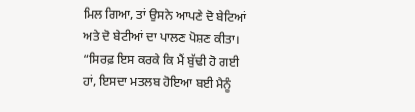ਮਿਲ ਗਿਆ, ਤਾਂ ਉਸਨੇ ਆਪਣੇ ਦੋ ਬੇਟਿਆਂ ਅਤੇ ਦੋ ਬੇਟੀਆਂ ਦਾ ਪਾਲਣ ਪੋਸ਼ਣ ਕੀਤਾ।
“ਸਿਰਫ਼ ਇਸ ਕਰਕੇ ਕਿ ਮੈਂ ਬੁੱਢੀ ਹੋ ਗਈ ਹਾਂ, ਇਸਦਾ ਮਤਲਬ ਹੋਇਆ ਬਈ ਮੈਨੂੰ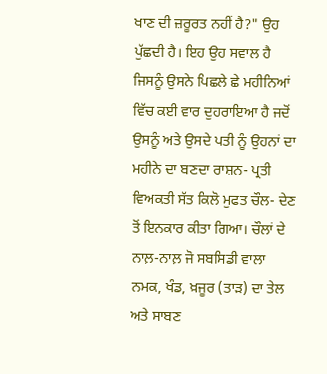ਖਾਣ ਦੀ ਜ਼ਰੂਰਤ ਨਹੀਂ ਹੈ?" ਉਹ ਪੁੱਛਦੀ ਹੈ। ਇਹ ਉਹ ਸਵਾਲ ਹੈ ਜਿਸਨੂੰ ਉਸਨੇ ਪਿਛਲੇ ਛੇ ਮਹੀਨਿਆਂ ਵਿੱਚ ਕਈ ਵਾਰ ਦੁਹਰਾਇਆ ਹੈ ਜਦੋਂ ਉਸਨੂੰ ਅਤੇ ਉਸਦੇ ਪਤੀ ਨੂੰ ਉਹਨਾਂ ਦਾ ਮਹੀਨੇ ਦਾ ਬਣਦਾ ਰਾਸ਼ਨ- ਪ੍ਰਤੀ ਵਿਅਕਤੀ ਸੱਤ ਕਿਲੋ ਮੁਫਤ ਚੌਲ- ਦੇਣ ਤੋਂ ਇਨਕਾਰ ਕੀਤਾ ਗਿਆ। ਚੌਲਾਂ ਦੇ ਨਾਲ਼-ਨਾਲ਼ ਜੋ ਸਬਸਿਡੀ ਵਾਲਾ ਨਮਕ, ਖੰਡ, ਖ਼ਜੂਰ (ਤਾੜ) ਦਾ ਤੇਲ ਅਤੇ ਸਾਬਣ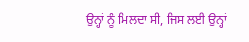ਉਨ੍ਹਾਂ ਨੂੰ ਮਿਲਦਾ ਸੀ, ਜਿਸ ਲਈ ਉਨ੍ਹਾਂ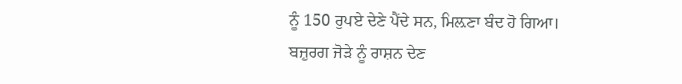ਨੂੰ 150 ਰੁਪਏ ਦੇਣੇ ਪੈਂਦੇ ਸਨ, ਮਿਲ਼ਣਾ ਬੰਦ ਹੋ ਗਿਆ।
ਬਜ਼ੁਰਗ ਜੋੜੇ ਨੂੰ ਰਾਸ਼ਨ ਦੇਣ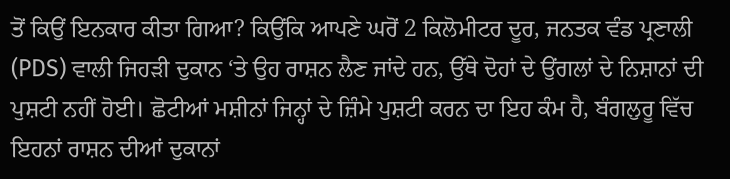ਤੋਂ ਕਿਉਂ ਇਨਕਾਰ ਕੀਤਾ ਗਿਆ? ਕਿਉਂਕਿ ਆਪਣੇ ਘਰੋਂ 2 ਕਿਲੋਮੀਟਰ ਦੂਰ, ਜਨਤਕ ਵੰਡ ਪ੍ਰਣਾਲੀ (PDS) ਵਾਲੀ ਜਿਹੜੀ ਦੁਕਾਨ ‘ਤੇ ਉਹ ਰਾਸ਼ਨ ਲੈਣ ਜਾਂਦੇ ਹਨ, ਉੱਥੇ ਦੋਹਾਂ ਦੇ ਉਂਗਲਾਂ ਦੇ ਨਿਸ਼ਾਨਾਂ ਦੀ ਪੁਸ਼ਟੀ ਨਹੀਂ ਹੋਈ। ਛੋਟੀਆਂ ਮਸ਼ੀਨਾਂ ਜਿਨ੍ਹਾਂ ਦੇ ਜ਼ਿੰਮੇ ਪੁਸ਼ਟੀ ਕਰਨ ਦਾ ਇਹ ਕੰਮ ਹੈ, ਬੰਗਲੁਰੂ ਵਿੱਚ ਇਹਨਾਂ ਰਾਸ਼ਨ ਦੀਆਂ ਦੁਕਾਨਾਂ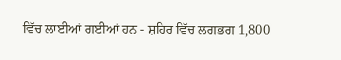ਵਿੱਚ ਲਾਈਆਂ ਗਈਆਂ ਹਨ - ਸ਼ਹਿਰ ਵਿੱਚ ਲਗਭਗ 1,800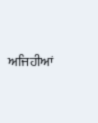ਅਜਿਹੀਆਂ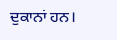ਦੁਕਾਨਾਂ ਹਨ।